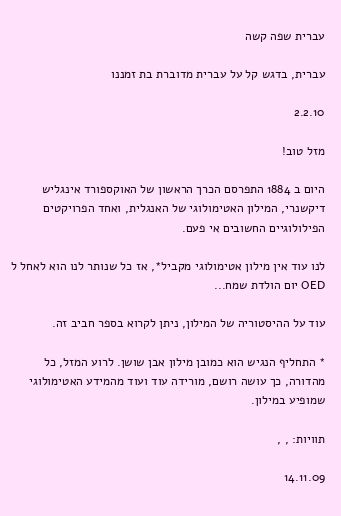עברית שפה קשה

עברית, בדגש קל על עברית מדוברת בת זמננו

2.2.10

מזל טוב!

היום ב 1884 התפרסם הכרך הראשון של האוקספורד אינגליש דיקשנרי, המילון האטימולוגי של האנגלית, ואחד הפרויקטים הפילולוגיים החשובים אי פעם.

לנו עוד אין מילון אטימולוגי מקביל*, אז כל שנותר לנו הוא לאחל ל OED יום הולדת שמח...

עוד על ההיסטוריה של המילון, ניתן לקרוא בספר חביב זה.

* התחליף הנגיש הוא כמובן מילון אבן שושן. לרוע המזל, כל מהדורה, כך עושה רושם, מורידה עוד ועוד מהמידע האטימולוגי שמופיע במילון.

תוויות: , ,

14.11.09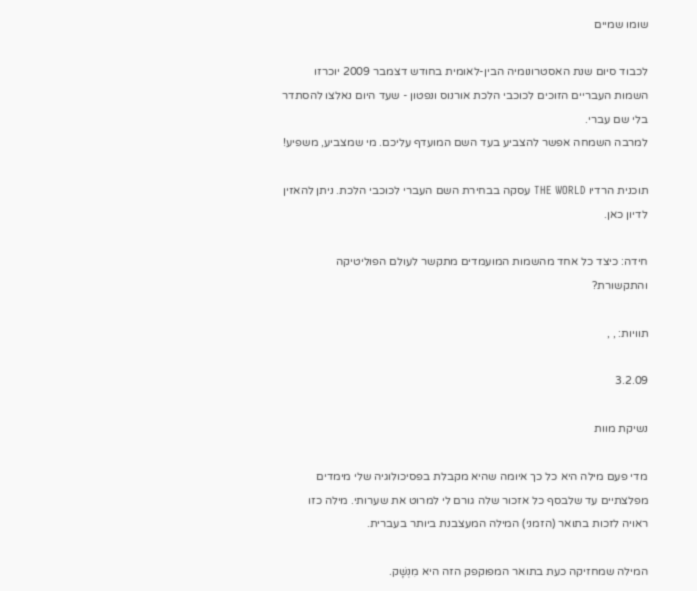שומו שמיים

לכבוד סיום שנת האסטרונומיה הבין-לאומית בחודש דצמבר 2009 יוכרזו השמות העבריים הזוכים לכוכבי הלכת אורנוס ונפטון - שעד היום נאלצו להסתדר בלי שם עברי.
למרבה השמחה אפשר להצביע בעד השם המועדף עליכם. מי שמצביע, משפיע!

תוכנית הרדיו THE WORLD עסקה בבחירת השם העברי לכוכבי הלכת. ניתן להאזין לדיון כאן.

חידה: כיצד כל אחד מהשמות המועמדים מתקשר לעולם הפוליטיקה והתקשורת?

תוויות: , ,

3.2.09

נשיקת מוות

מדי פעם מילה היא כל כך איומה שהיא מקבלת בפסיכולוגיה שלי מימדים מפלצתיים עד שלבסף כל אזכור שלה גורם לי למרוט את שערותי. מילה כזו ראויה לזכות בתואר (הזמני) המילה המעצבנת ביותר בעברית.

המילה שמחזיקה כעת בתואר המפוקפק הזה היא מִנְשָׁק.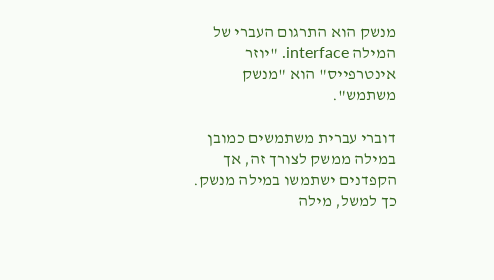מנשק הוא התרגום העברי של המילה interface. "יוזר אינטרפייס" הוא "מנשק משתמש".

דוברי עברית משתמשים כמובן במילה ממשק לצורך זה, אך הקפדנים ישתמשו במילה מנשק. כך למשל, מילה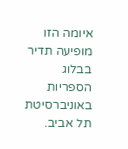איומה הזו מופיעה תדיר בבלוג הספריות באוניברסיטת תל אביב.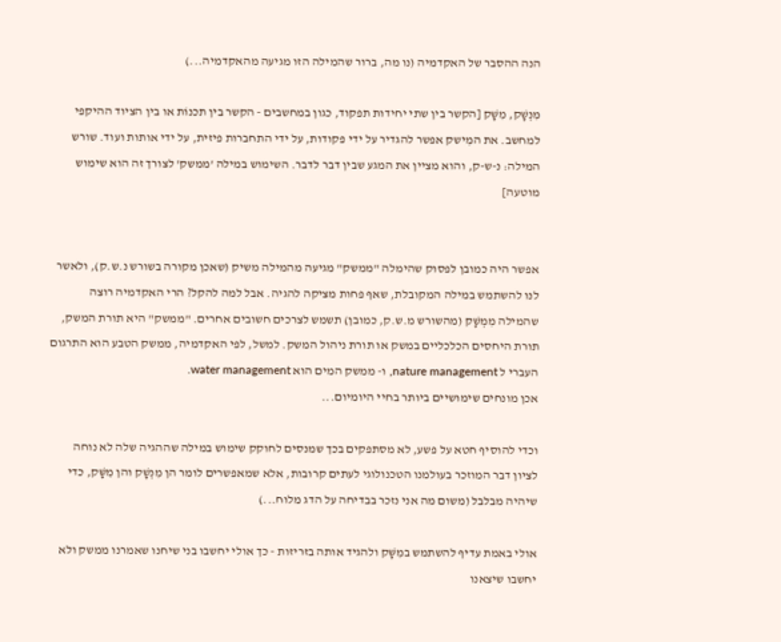הנה ההסבר של האקדמיה (נו מה, ברור שהמילה הזו מגיעה מהאקדמיה...)

מִנְשָׁק, מִשָּׁק [הקשר בין שתי יחידות תפקוד, כגון במחשבים - הקשר בין תכנוֹת או בין הציוד ההיקפי למחשב. את המִישק אפשר להגדיר על ידי פקודות, על ידי התחברות פיזית, על ידי אותות ועוד. שורש המילה: נ-ש-ק, והוא מציין את המגע שבין דבר לדבר. השימוש במילה 'ממשק' לצורך זה הוא שימוש מוטעה]


אפשר היה כמובן לפסוק שהימלה "ממשק" מגיעה מהמילה משיק (שאכן מקורה בשורש נ.ש.ק), ולאשר לנו להשתמש במילה המקובלת, שאף פחות מציקה להגיה. אבל למה להקל? הרי האקדמיה רוצה שהמילה מִמְשָׁק (מהשורש מ.ש.ק, כמובן) תשמש לצרכים חשובים אחרים. "ממשק" היא תורת המשק, תורת היחסים הכלכליים במשק או תורת ניהול המשק. למשל, לפי האקדמיה, ממשק הטבע הוא התרגום העברי ל nature management, ו- ממשק המים הוא water management.
אכן מונחים שימושיים ביותר בחיי היומיום...

וכדי להוסיף חטא על פשע, לא מסתפקים בכך שמנסים לחוקק שימוש במילה שההגיה שלה לא נוחה לציון דבר המוזכר בעולמנו הטכנולוגי לעתים קרובות, אלא שמאפשרים לומר הן מִנְשָׁק והן מִשָּׁק, כדי שיהיה מבלבל (משום מה אני נזכר בבדיחה על הדג מלוח...)

אולי באמת עדיף להשתמש במִשָּׁק ולהגיד אותה בזריזות - כך אולי יחשבו בני שיחנו שאמרנו ממשק ולא יחשבו שיצאנו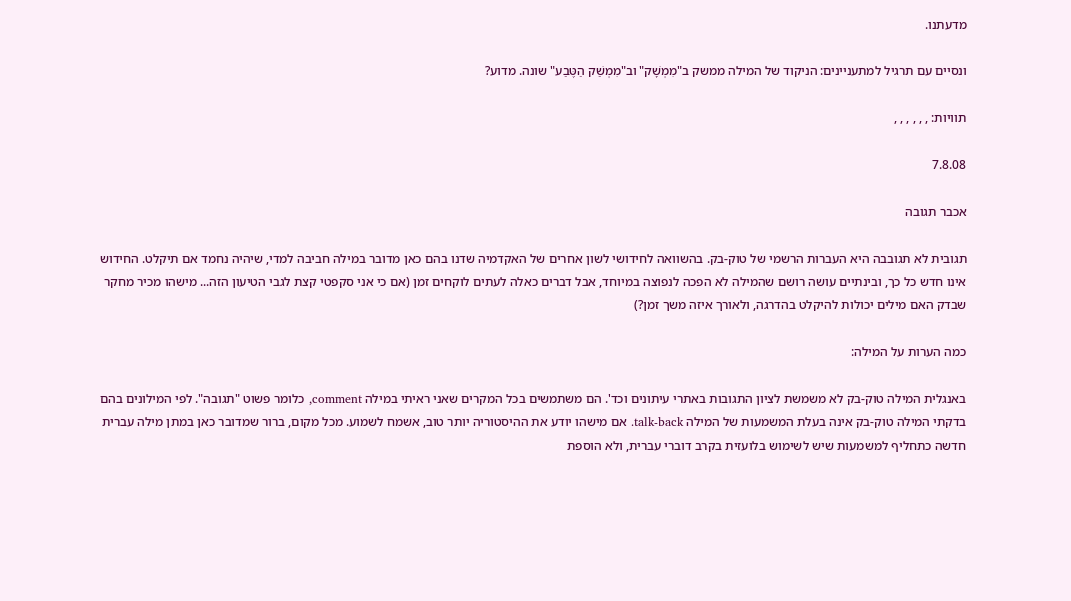מדעתנו.

ונסיים עם תרגיל למתעניינים: הניקוד של המילה ממשק ב"מִמְשָׁק" וב"מִמְשַׁק הַטֶּבַע" שונה. מדוע?

תוויות: , , , , , ,

7.8.08

אכבר תגובה

תגובית לא תגובבה היא העברות הרשמי של טוק-בק. בהשוואה לחידושי לשון אחרים של האקדמיה שדנו בהם כאן מדובר במילה חביבה למדי, שיהיה נחמד אם תיקלט. החידוש אינו חדש כל כך, ובינתיים עושה רושם שהמילה לא הפכה לנפוצה במיוחד, אבל דברים כאלה לעתים לוקחים זמן (אם כי אני סקפטי קצת לגבי הטיעון הזה... מישהו מכיר מחקר שבדק האם מילים יכולות להיקלט בהדרגה, ולאורך איזה משך זמן?)

כמה הערות על המילה:

באנגלית המילה טוק-בק לא משמשת לציון התגובות באתרי עיתונים וכד'. הם משתמשים בכל המקרים שאני ראיתי במילה comment, כלומר פשוט "תגובה". לפי המילונים בהם בדקתי המילה טוק-בק אינה בעלת המשמעות של המילה talk-back. אם מישהו יודע את ההיסטוריה יותר טוב, אשמח לשמוע. מכל מקום, ברור שמדובר כאן במתן מילה עברית חדשה כתחליף למשמעות שיש לשימוש בלועזית בקרב דוברי עברית, ולא הוספת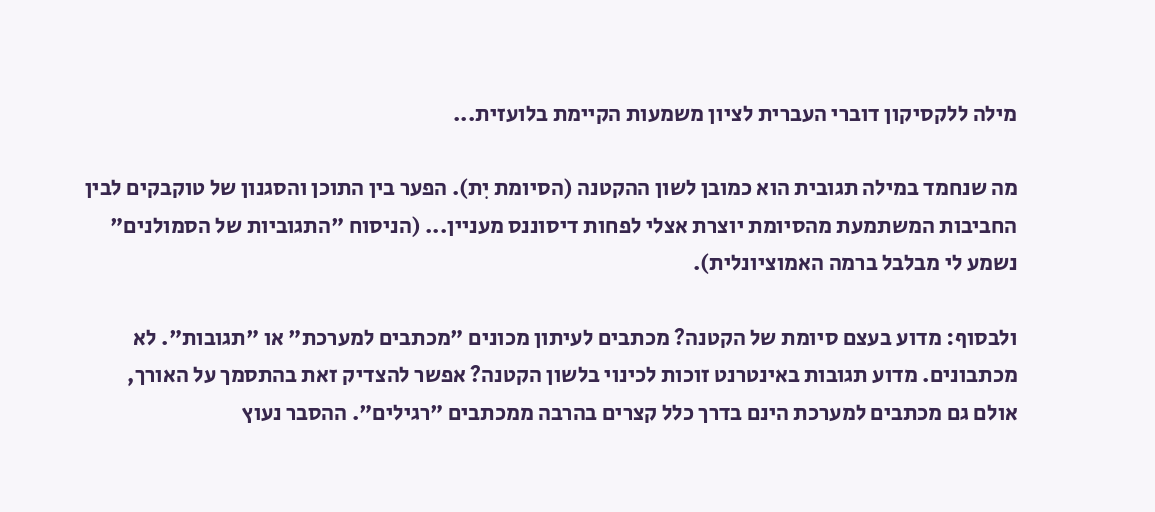מילה ללקסיקון דוברי העברית לציון משמעות הקיימת בלועזית...

מה שנחמד במילה תגובית הוא כמובן לשון ההקטנה (הסיומת יִת). הפער בין התוכן והסגנון של טוקבקים לבין החביבות המשתמעת מהסיומת יוצרת אצלי לפחות דיסוננס מעניין... (הניסוח "התגוביות של הסמולנים" נשמע לי מבלבל ברמה האמוציונלית).

ולבסוף: מדוע בעצם סיומת של הקטנה? מכתבים לעיתון מכונים "מכתבים למערכת" או "תגובות". לא מכתבונים. מדוע תגובות באינטרנט זוכות לכינוי בלשון הקטנה? אפשר להצדיק זאת בהתסמך על האורך, אולם גם מכתבים למערכת הינם בדרך כלל קצרים בהרבה ממכתבים "רגילים". ההסבר נעוץ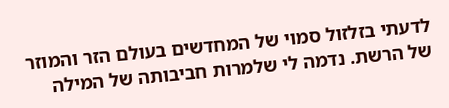לדעתי בזלזול סמוי של המחדשים בעולם הזר והמוזר של הרשת. נדמה לי שלמרות חביבותה של המילה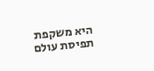היא משקפת תפיסת עולם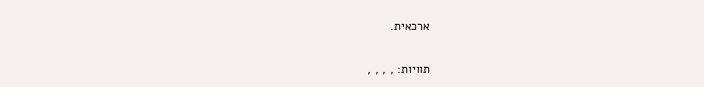ארכאית.

תוויות: , , , ,